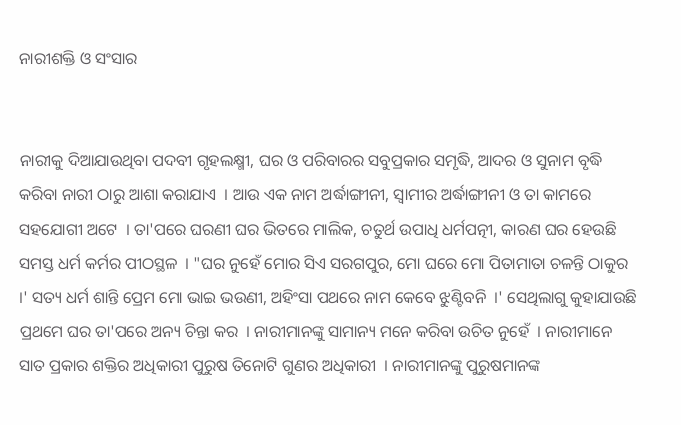ନାରୀଶକ୍ତି ଓ ସଂସାର


ନାରୀକୁ ଦିଆଯାଉଥିବା ପଦବୀ ଗୃହଲକ୍ଷ୍ମୀ, ଘର ଓ ପରିବାରର ସବୁପ୍ରକାର ସମୃଦ୍ଧି, ଆଦର ଓ ସୁନାମ ବୃଦ୍ଧି କରିବା ନାରୀ ଠାରୁ ଆଶା କରାଯାଏ  । ଆଉ ଏକ ନାମ ଅର୍ଦ୍ଧାଙ୍ଗୀନୀ, ସ୍ୱାମୀର ଅର୍ଦ୍ଧାଙ୍ଗୀନୀ ଓ ତା କାମରେ ସହଯୋଗୀ ଅଟେ  । ତା'ପରେ ଘରଣୀ ଘର ଭିତରେ ମାଲିକ, ଚତୁର୍ଥ ଉପାଧି ଧର୍ମପତ୍ନୀ, କାରଣ ଘର ହେଉଛି ସମସ୍ତ ଧର୍ମ କର୍ମର ପୀଠସ୍ଥଳ  । "ଘର ନୁହେଁ ମୋର ସିଏ ସରଗପୁର, ମୋ ଘରେ ମୋ ପିତାମାତା ଚଳନ୍ତି ଠାକୁର  ।' ସତ୍ୟ ଧର୍ମ ଶାନ୍ତି ପ୍ରେମ ମୋ ଭାଇ ଭଉଣୀ, ଅହିଂସା ପଥରେ ନାମ କେବେ ଝୁଣ୍ଟିବନି  ।' ସେଥିଲାଗୁ କୁହାଯାଉଛି ପ୍ରଥମେ ଘର ତା'ପରେ ଅନ୍ୟ ଚିନ୍ତା କର  । ନାରୀମାନଙ୍କୁ ସାମାନ୍ୟ ମନେ କରିବା ଉଚିତ ନୁହେଁ  । ନାରୀମାନେ ସାତ ପ୍ରକାର ଶକ୍ତିର ଅଧିକାରୀ ପୁରୁଷ ତିନୋଟି ଗୁଣର ଅଧିକାରୀ  । ନାରୀମାନଙ୍କୁ ପୁରୁଷମାନଙ୍କ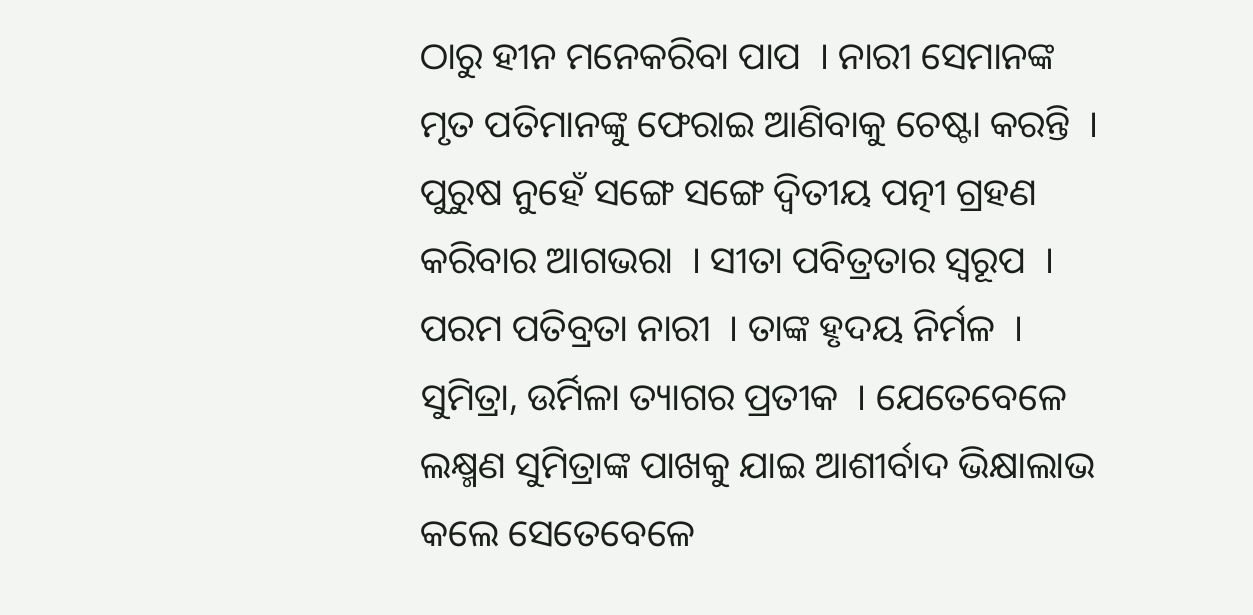ଠାରୁ ହୀନ ମନେକରିବା ପାପ  । ନାରୀ ସେମାନଙ୍କ ମୃତ ପତିମାନଙ୍କୁ ଫେରାଇ ଆଣିବାକୁ ଚେଷ୍ଟା କରନ୍ତି  । ପୁରୁଷ ନୁହେଁ ସଙ୍ଗେ ସଙ୍ଗେ ଦ୍ୱିତୀୟ ପତ୍ନୀ ଗ୍ରହଣ କରିବାର ଆଗଭରା  । ସୀତା ପବିତ୍ରତାର ସ୍ୱରୂପ  । ପରମ ପତିବ୍ରତା ନାରୀ  । ତାଙ୍କ ହୃଦୟ ନିର୍ମଳ  । ସୁମିତ୍ରା, ଉର୍ମିଳା ତ୍ୟାଗର ପ୍ରତୀକ  । ଯେତେବେଳେ ଲକ୍ଷ୍ମଣ ସୁମିତ୍ରାଙ୍କ ପାଖକୁ ଯାଇ ଆଶୀର୍ବାଦ ଭିକ୍ଷାଲାଭ କଲେ ସେତେବେଳେ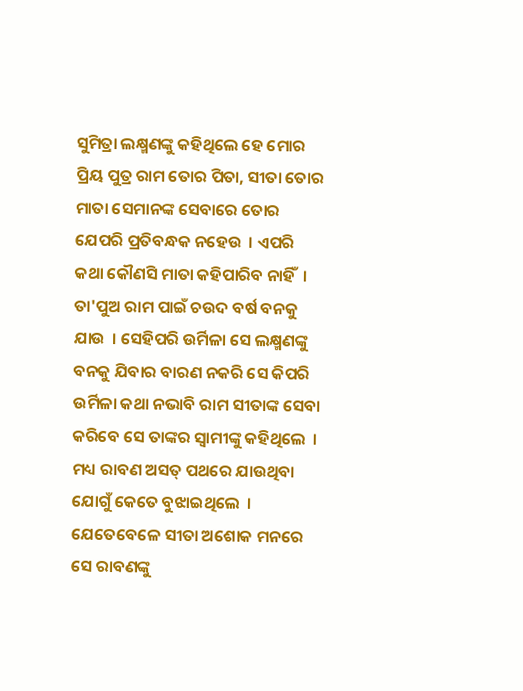ସୁମିତ୍ରା ଲକ୍ଷ୍ମଣଙ୍କୁ କହିଥିଲେ ହେ ମୋର ପ୍ରିୟ ପୁତ୍ର ରାମ ତୋର ପିତା, ସୀତା ତୋର ମାତା ସେମାନଙ୍କ ସେବାରେ ତୋର ଯେପରି ପ୍ରତିବନ୍ଧକ ନହେଉ  । ଏପରି କଥା କୌଣସି ମାତା କହିପାରିବ ନାହିଁ  । ତା'ପୁଅ ରାମ ପାଇଁ ଚଉଦ ବର୍ଷ ବନକୁ ଯାଉ  । ସେହିପରି ଉର୍ମିଳା ସେ ଲକ୍ଷ୍ମଣଙ୍କୁ ବନକୁ ଯିବାର ବାରଣ ନକରି ସେ କିପରି ଉର୍ମିଳା କଥା ନଭାବି ରାମ ସୀତାଙ୍କ ସେବା କରିବେ ସେ ତାଙ୍କର ସ୍ୱାମୀଙ୍କୁ କହିଥିଲେ  ।
ମଧ୍ୟ ରାବଣ ଅସତ୍ ପଥରେ ଯାଉଥିବା ଯୋଗୁଁ କେତେ ବୁଝାଇଥିଲେ  । ଯେତେବେଳେ ସୀତା ଅଶୋକ ମନରେ ସେ ରାବଣଙ୍କୁ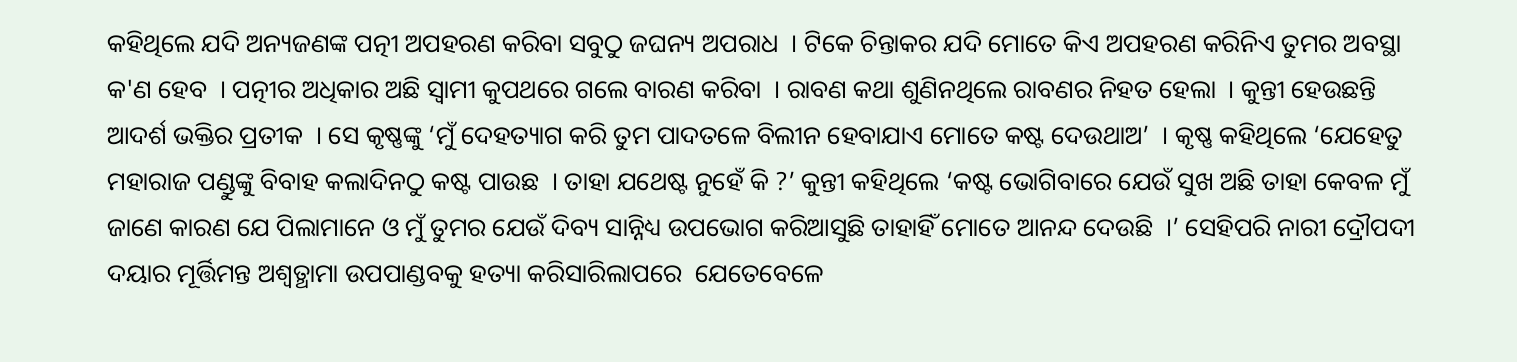କହିଥିଲେ ଯଦି ଅନ୍ୟଜଣଙ୍କ ପତ୍ନୀ ଅପହରଣ କରିବା ସବୁଠୁ ଜଘନ୍ୟ ଅପରାଧ  । ଟିକେ ଚିନ୍ତାକର ଯଦି ମୋତେ କିଏ ଅପହରଣ କରିନିଏ ତୁମର ଅବସ୍ଥା କ'ଣ ହେବ  । ପତ୍ନୀର ଅଧିକାର ଅଛି ସ୍ୱାମୀ କୁପଥରେ ଗଲେ ବାରଣ କରିବା  । ରାବଣ କଥା ଶୁଣିନଥିଲେ ରାବଣର ନିହତ ହେଲା  । କୁନ୍ତୀ ହେଉଛନ୍ତି ଆଦର୍ଶ ଭକ୍ତିର ପ୍ରତୀକ  । ସେ କୃଷ୍ଣଙ୍କୁ ‘ମୁଁ ଦେହତ୍ୟାଗ କରି ତୁମ ପାଦତଳେ ବିଲୀନ ହେବାଯାଏ ମୋତେ କଷ୍ଟ ଦେଉଥାଅ’  । କୃଷ୍ଣ କହିଥିଲେ ‘ଯେହେତୁ ମହାରାଜ ପଣ୍ଡୁଙ୍କୁ ବିବାହ କଲାଦିନଠୁ କଷ୍ଟ ପାଉଛ  । ତାହା ଯଥେଷ୍ଟ ନୁହେଁ କି ?’ କୁନ୍ତୀ କହିଥିଲେ ‘କଷ୍ଟ ଭୋଗିବାରେ ଯେଉଁ ସୁଖ ଅଛି ତାହା କେବଳ ମୁଁ ଜାଣେ କାରଣ ଯେ ପିଲାମାନେ ଓ ମୁଁ ତୁମର ଯେଉଁ ଦିବ୍ୟ ସାନ୍ନିଧ୍ୟ ଉପଭୋଗ କରିଆସୁଛି ତାହାହିଁ ମୋତେ ଆନନ୍ଦ ଦେଉଛି  ।’ ସେହିପରି ନାରୀ ଦ୍ରୌପଦୀ ଦୟାର ମୂର୍ତ୍ତିମନ୍ତ ଅଶ୍ୱତ୍ଥାମା ଉପପାଣ୍ଡବକୁ ହତ୍ୟା କରିସାରିଲାପରେ  ଯେତେବେଳେ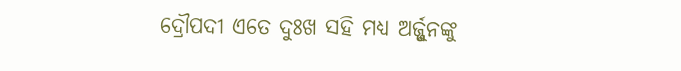ଦ୍ରୌପଦୀ ଏତେ ଦୁଃଖ ସହି ମଧ୍ୟ ଅର୍ଜ୍ଜୁନଙ୍କୁ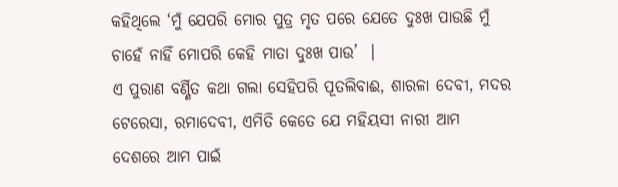କହିଥିଲେ ‘ମୁଁ ଯେପରି ମୋର ପୁତ୍ର ମୃତ ପରେ ଯେତେ ଦୁଃଖ ପାଉଛି ମୁଁ ଚାହେଁ ନାହିଁ ମୋପରି କେହି ମାତା ଦୁଃଖ ପାଉ’  ।
ଏ ପୁରାଣ ବର୍ଣ୍ଣିତ କଥା ଗଲା ସେହିପରି ପୂତଲିବାଈ, ଶାରଳା ଦେବୀ, ମଦର ଟେରେସା, ରମାଦେବୀ, ଏମିତି କେତେ ଯେ ମହିୟସୀ ନାରୀ ଆମ ଦେଶରେ ଆମ ପାଇଁ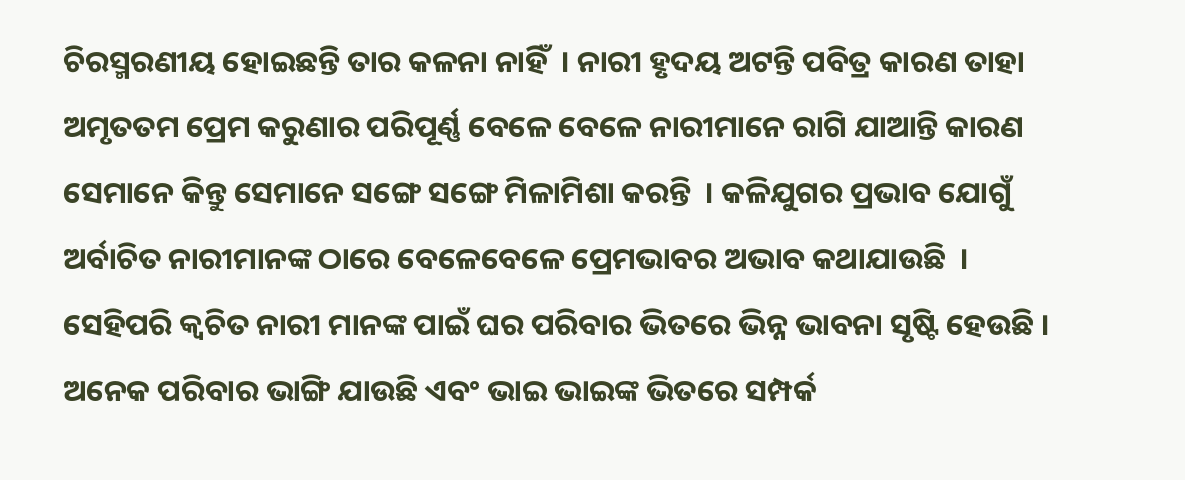ଚିରସ୍ମରଣୀୟ ହୋଇଛନ୍ତି ତାର କଳନା ନାହିଁ  । ନାରୀ ହୃଦୟ ଅଟନ୍ତି ପବିତ୍ର କାରଣ ତାହା ଅମୃତତମ ପ୍ରେମ କରୁଣାର ପରିପୂର୍ଣ୍ଣ ବେଳେ ବେଳେ ନାରୀମାନେ ରାଗି ଯାଆନ୍ତି କାରଣ ସେମାନେ କିନ୍ତୁ ସେମାନେ ସଙ୍ଗେ ସଙ୍ଗେ ମିଳାମିଶା କରନ୍ତି  । କଳିଯୁଗର ପ୍ରଭାବ ଯୋଗୁଁ ଅର୍ବାଚିତ ନାରୀମାନଙ୍କ ଠାରେ ବେଳେବେଳେ ପ୍ରେମଭାବର ଅଭାବ କଥାଯାଉଛି  । ସେହିପରି କ୍ୱଚିତ ନାରୀ ମାନଙ୍କ ପାଇଁ ଘର ପରିବାର ଭିତରେ ଭିନ୍ନ ଭାବନା ସୃଷ୍ଟି ହେଉଛି । ଅନେକ ପରିବାର ଭାଙ୍ଗି ଯାଉଛି ଏବଂ ଭାଇ ଭାଇଙ୍କ ଭିତରେ ସମ୍ପର୍କ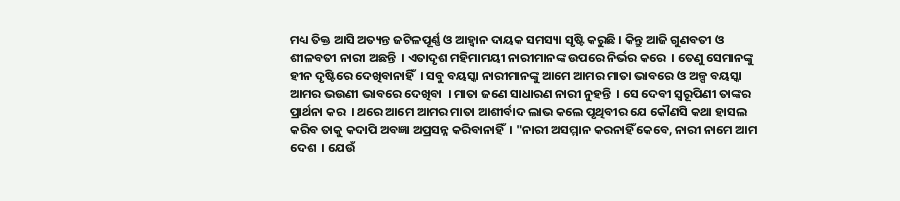ମଧ୍ୟ ତିକ୍ତ ଆସି ଅତ୍ୟନ୍ତ ଜଟିଳପୂର୍ଣ୍ଣ ଓ ଆହ୍ୱାନ ଦାୟକ ସମସ୍ୟା ସୃଷ୍ଟି କରୁଛି । କିନ୍ତୁ ଆଜି ଗୁଣବତୀ ଓ ଶୀଳବତୀ ନାରୀ ଅଛନ୍ତି  । ଏତାଦୃଶ ମହିମାମୟୀ ନାରୀମାନଙ୍କ ଉପରେ ନିର୍ଭର କରେ  । ତେଣୁ ସେମାନଙ୍କୁ ହୀନ ଦୃଷ୍ଟିରେ ଦେଖିବାନାହିଁ  । ସବୁ ବୟସ୍କା ନାରୀମାନଙ୍କୁ ଆମେ ଆମର ମାତା ଭାବରେ ଓ ଅଳ୍ପ ବୟସ୍କା ଆମର ଭଉଣୀ ଭାବରେ ଦେଖିବା  । ମାତା ଜଣେ ସାଧାରଣ ନାରୀ ନୁହନ୍ତି  । ସେ ଦେବୀ ସ୍ୱରୂପିଣୀ ତାଙ୍କର ପ୍ରାର୍ଥନା କର  । ଥରେ ଆମେ ଆମର ମାତା ଆଶୀର୍ବାଦ ଲାଭ କଲେ ପୃଥିବୀର ଯେ କୌଣସି କଥା ହାସଲ କରିବ ତାକୁ କଦାପି ଅବଜ୍ଞା ଅପ୍ରସନ୍ନ କରିବାନାହିଁ  । "ନାରୀ ଅସମ୍ମାନ କରନାହିଁ କେବେ, ନାରୀ ନାମେ ଆମ ଦେଶ  । ଯେଉଁ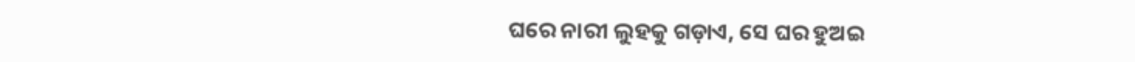ଘରେ ନାରୀ ଲୁହକୁ ଗଡ଼ାଏ, ସେ ଘର ହୁଅଇ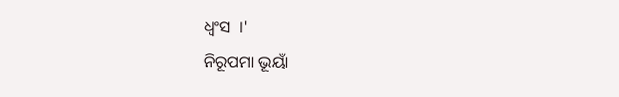ଧ୍ୱଂସ  ।'
ନିରୂପମା ଭୂୟାଁ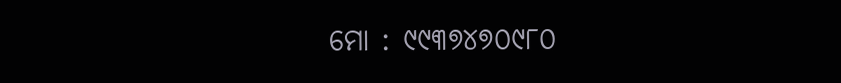ମୋ : ୯୯୩୭୪୭୦୯୮୦